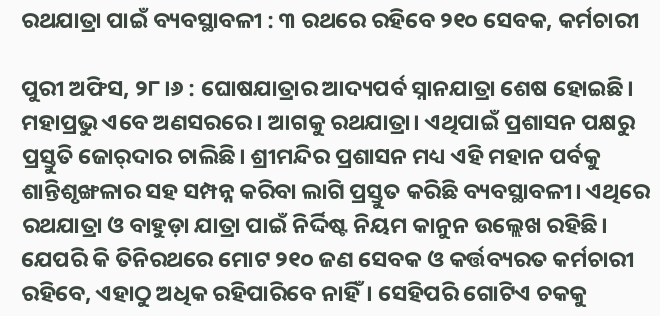ରଥଯାତ୍ରା ପାଇଁ ବ୍ୟବସ୍ଥାବଳୀ : ୩ ରଥରେ ରହିବେ ୨୧୦ ସେବକ, କର୍ମଚାରୀ

ପୁରୀ ଅଫିସ, ୨୮।୬ : ଘୋଷଯାତ୍ରାର ଆଦ୍ୟପର୍ବ ସ୍ନାନଯାତ୍ରା ଶେଷ ହୋଇଛି। ମହାପ୍ରଭୁ ଏବେ ଅଣସରରେ। ଆଗକୁ ରଥଯାତ୍ରା। ଏଥିପାଇଁ ପ୍ରଶାସନ ପକ୍ଷରୁ ପ୍ରସ୍ତୁତି ଜୋର୍‌ଦାର ଚାଲିଛି। ଶ୍ରୀମନ୍ଦିର ପ୍ରଶାସନ ମଧ୍ୟ ଏହି ମହାନ ପର୍ବକୁ ଶାନ୍ତିଶୃଙ୍ଖଳାର ସହ ସମ୍ପନ୍ନ କରିବା ଲାଗି ପ୍ରସ୍ତୁତ କରିଛି ବ୍ୟବସ୍ଥାବଳୀ। ଏଥିରେ ରଥଯାତ୍ରା ଓ ବାହୁଡ଼ା ଯାତ୍ରା ପାଇଁ ନିର୍ଦ୍ଦିଷ୍ଟ ନିୟମ କାନୁନ ଉଲ୍ଲେଖ ରହିଛି। ଯେପରି କି ତିନିରଥରେ ମୋଟ ୨୧୦ ଜଣ ସେବକ ଓ କର୍ତ୍ତବ୍ୟରତ କର୍ମଚାରୀ ରହିବେ, ଏହାଠୁ ଅଧିକ ରହିପାରିବେ ନାହିଁ। ସେହିପରି ଗୋଟିଏ ଚକକୁ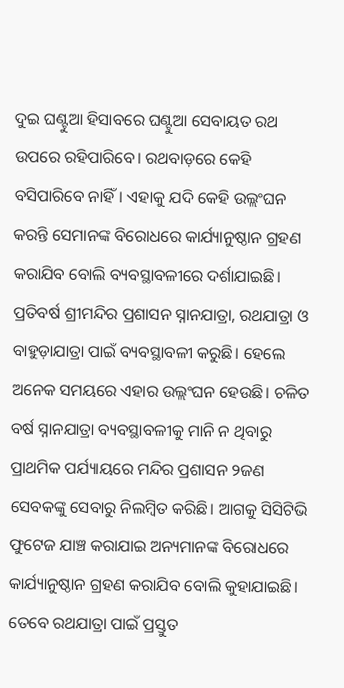ଦୁଇ ଘଣ୍ଟୁଆ ହିସାବରେ ଘଣ୍ଟୁଆ ସେବାୟତ ରଥ ଉପରେ ରହିପାରିବେ। ରଥବାଡ଼ରେ କେହି ବସିପାରିବେ ନାହିଁ। ଏହାକୁ ଯଦି କେହି ଉଲ୍ଲଂଘନ କରନ୍ତି ସେମାନଙ୍କ ବିରୋଧରେ କାର୍ଯ୍ୟାନୁଷ୍ଠାନ ଗ୍ରହଣ କରାଯିବ ବୋଲି ବ୍ୟବସ୍ଥାବଳୀରେ ଦର୍ଶାଯାଇଛି।
ପ୍ରତିବର୍ଷ ଶ୍ରୀମନ୍ଦିର ପ୍ରଶାସନ ସ୍ନାନଯାତ୍ରା, ରଥଯାତ୍ରା ଓ ବାହୁଡ଼ାଯାତ୍ରା ପାଇଁ ବ୍ୟବସ୍ଥାବଳୀ କରୁଛି। ହେଲେ ଅନେକ ସମୟରେ ଏହାର ଉଲ୍ଲଂଘନ ହେଉଛି। ଚଳିତ ବର୍ଷ ସ୍ନାନଯାତ୍ରା ବ୍ୟବସ୍ଥାବଳୀକୁ ମାନି ନ ଥିବାରୁ ପ୍ରାଥମିକ ପର୍ଯ୍ୟାୟରେ ମନ୍ଦିର ପ୍ରଶାସନ ୨ଜଣ ସେବକଙ୍କୁ ସେବାରୁ ନିଲମ୍ବିତ କରିଛି। ଆଗକୁ ସିସିଟିଭି ଫୁଟେଜ ଯାଞ୍ଚ କରାଯାଇ ଅନ୍ୟମାନଙ୍କ ବିରୋଧରେ କାର୍ଯ୍ୟାନୁଷ୍ଠାନ ଗ୍ରହଣ କରାଯିବ ବୋଲି କୁହାଯାଇଛି। ତେବେ ରଥଯାତ୍ରା ପାଇଁ ପ୍ରସ୍ତୁତ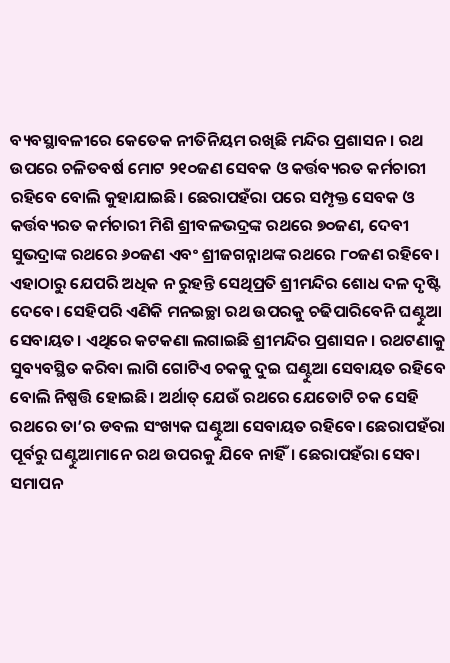ବ୍ୟବସ୍ଥାବଳୀରେ କେତେକ ନୀତିନିୟମ ରଖିଛି ମନ୍ଦିର ପ୍ରଶାସନ। ରଥ ଉପରେ ଚଳିତବର୍ଷ ମୋଟ ୨୧୦ଜଣ ସେବକ ଓ କର୍ତ୍ତବ୍ୟରତ କର୍ମଚାରୀ ରହିବେ ବୋଲି କୁହାଯାଇଛି। ଛେରାପହଁରା ପରେ ସମ୍ପୃକ୍ତ ସେବକ ଓ କର୍ତ୍ତବ୍ୟରତ କର୍ମଚାରୀ ମିଶି ଶ୍ରୀବଳଭଦ୍ରଙ୍କ ରଥରେ ୭୦ଜଣ, ଦେବୀ ସୁଭଦ୍ରାଙ୍କ ରଥରେ ୬୦ଜଣ ଏବଂ ଶ୍ରୀଜଗନ୍ନାଥଙ୍କ ରଥରେ ୮୦ଜଣ ରହିବେ। ଏହାଠାରୁ ଯେପରି ଅଧିକ ନ ରୁହନ୍ତି ସେଥିପ୍ରତି ଶ୍ରୀମନ୍ଦିର ଶୋଧ ଦଳ ଦୃଷ୍ଟି ଦେବେ। ସେହିପରି ଏଣିକି ମନଇଚ୍ଛା ରଥ ଉପରକୁ ଚଢିପାରିବେନି ଘଣ୍ଟୁଆ ସେବାୟତ। ଏଥିରେ କଟକଣା ଲଗାଇଛି ଶ୍ରୀମନ୍ଦିର ପ୍ରଶାସନ। ରଥଟଣାକୁ ସୁବ୍ୟବସ୍ଥିତ କରିବା ଲାଗି ଗୋଟିଏ ଚକକୁ ଦୁଇ ଘଣ୍ଟୁଆ ସେବାୟତ ରହିବେ ବୋଲି ନିଷ୍ପତ୍ତି ହୋଇଛି। ଅର୍ଥାତ୍‌ ଯେଉଁ ରଥରେ ଯେତୋଟି ଚକ ସେହି ରଥରେ ତା’ର ଡବଲ ସଂଖ୍ୟକ ଘଣ୍ଟୁଆ ସେବାୟତ ରହିବେ। ଛେରାପହଁରା ପୂର୍ବରୁ ଘଣ୍ଟୁଆମାନେ ରଥ ଉପରକୁ ଯିବେ ନାହିଁ। ଛେରାପହଁରା ସେବା ସମାପନ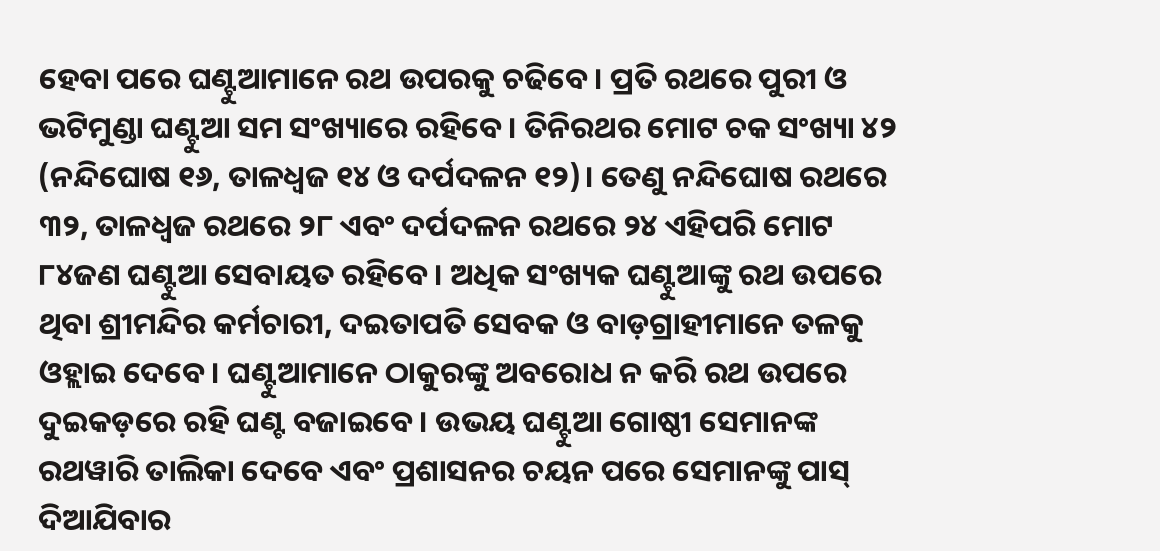ହେବା ପରେ ଘଣ୍ଟୁଆମାନେ ରଥ ଉପରକୁ ଚଢିବେ। ପ୍ରତି ରଥରେ ପୁରୀ ଓ ଭଟିମୁଣ୍ଡା ଘଣ୍ଟୁଆ ସମ ସଂଖ୍ୟାରେ ରହିବେ। ତିନିରଥର ମୋଟ ଚକ ସଂଖ୍ୟା ୪୨ (ନନ୍ଦିଘୋଷ ୧୬, ତାଳଧ୍ୱଜ ୧୪ ଓ ଦର୍ପଦଳନ ୧୨)। ତେଣୁ ନନ୍ଦିଘୋଷ ରଥରେ ୩୨, ତାଳଧ୍ୱଜ ରଥରେ ୨୮ ଏବଂ ଦର୍ପଦଳନ ରଥରେ ୨୪ ଏହିପରି ମୋଟ ୮୪ଜଣ ଘଣ୍ଟୁଆ ସେବାୟତ ରହିବେ। ଅଧିକ ସଂଖ୍ୟକ ଘଣ୍ଟୁଆଙ୍କୁ ରଥ ଉପରେ ଥିବା ଶ୍ରୀମନ୍ଦିର କର୍ମଚାରୀ, ଦଇତାପତି ସେବକ ଓ ବାଡ଼ଗ୍ରାହୀମାନେ ତଳକୁ ଓହ୍ଲାଇ ଦେବେ। ଘଣ୍ଟୁଆମାନେ ଠାକୁରଙ୍କୁ ଅବରୋଧ ନ କରି ରଥ ଉପରେ ଦୁଇକଡ଼ରେ ରହି ଘଣ୍ଟ ବଜାଇବେ। ଉଭୟ ଘଣ୍ଟୁଆ ଗୋଷ୍ଠୀ ସେମାନଙ୍କ ରଥୱାରି ତାଲିକା ଦେବେ ଏବଂ ପ୍ରଶାସନର ଚୟନ ପରେ ସେମାନଙ୍କୁ ପାସ୍‌ ଦିଆଯିବାର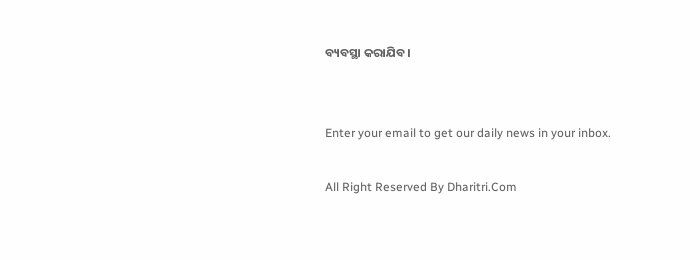ବ୍ୟବସ୍ଥା କରାଯିବ।


Enter your email to get our daily news in your inbox.

All Right Reserved By Dharitri.Com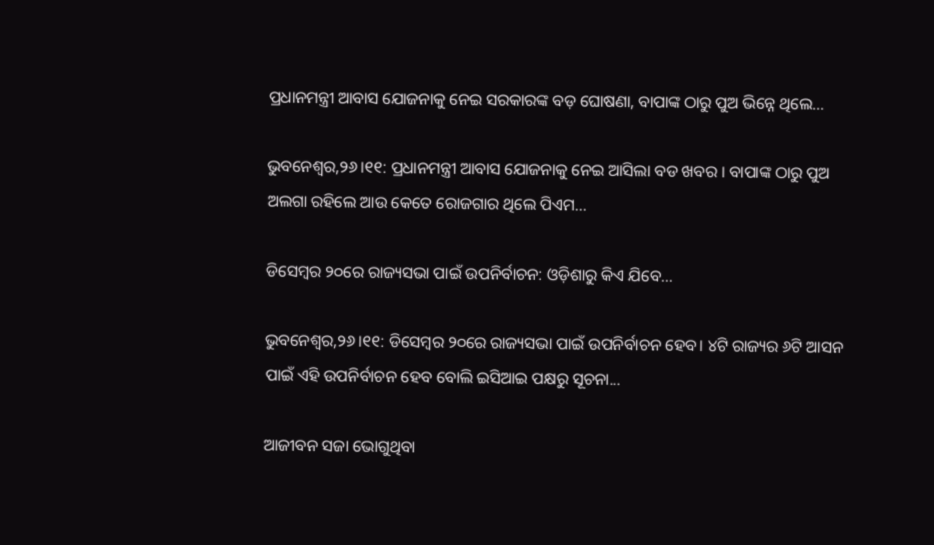ପ୍ରଧାନମନ୍ତ୍ରୀ ଆବାସ ଯୋଜନାକୁ ନେଇ ସରକାରଙ୍କ ବଡ଼ ଘୋଷଣା, ବାପାଙ୍କ ଠାରୁ ପୁଅ ଭିନ୍ନେ ଥିଲେ…

ଭୁବନେଶ୍ୱର,୨୬।୧୧: ପ୍ରଧାନମନ୍ତ୍ରୀ ଆବାସ ଯୋଜନାକୁ ନେଇ ଆସିଲା ବଡ ଖବର । ବାପାଙ୍କ ଠାରୁ ପୁଅ ଅଲଗା ରହିଲେ ଆଉ କେତେ ରୋଜଗାର ଥିଲେ ପିଏମ...

ଡିସେମ୍ବର ୨୦ରେ ରାଜ୍ୟସଭା ପାଇଁ ଉପନିର୍ବାଚନ: ଓଡ଼ିଶାରୁ କିଏ ଯିବେ…

ଭୁବନେଶ୍ୱର,୨୬।୧୧: ଡିସେମ୍ବର ୨୦ରେ ରାଜ୍ୟସଭା ପାଇଁ ଉପନିର୍ବାଚନ ହେବ। ୪ଟି ରାଜ୍ୟର ୬ଟି ଆସନ ପାଇଁ ଏହି ଉପନିର୍ବାଚନ ହେବ ବୋଲି ଇସିଆଇ ପକ୍ଷରୁ ସୂଚନା...

ଆଜୀବନ ସଜା ଭୋଗୁଥିବା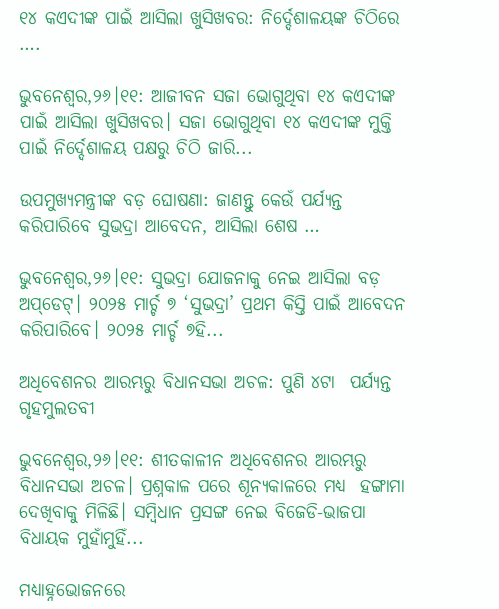୧୪ କଏଦୀଙ୍କ ପାଇଁ ଆସିଲା ଖୁସିଖବର: ନିର୍ଦ୍ଦେଶାଳୟଙ୍କ ଚିଠିରେ ….

ଭୁବନେଶ୍ୱର,୨୬।୧୧: ଆଜୀବନ ସଜା ଭୋଗୁଥିବା ୧୪ କଏଦୀଙ୍କ ପାଇଁ ଆସିଲା ଖୁସିଖବର। ସଜା ଭୋଗୁଥିବା ୧୪ କଏଦୀଙ୍କ ମୁକ୍ତି ପାଇଁ ନିର୍ଦ୍ଦେଶାଳୟ ପକ୍ଷରୁ ଚିଠି ଜାରି...

ଉପମୁଖ୍ୟମନ୍ତ୍ରୀଙ୍କ ବଡ଼ ଘୋଷଣା: ଜାଣନ୍ତୁ କେଉଁ ପର୍ଯ୍ୟନ୍ତ କରିପାରିବେ ସୁଭଦ୍ରା ଆବେଦନ, ଆସିଲା ଶେଷ …

ଭୁବନେଶ୍ୱର,୨୬।୧୧: ସୁଭଦ୍ରା ଯୋଜନାକୁ ନେଇ ଆସିଲା ବଡ଼ ଅପ୍‌ଡେଟ୍‌। ୨୦୨୫ ମାର୍ଚ୍ଚ ୭ ‘ସୁଭଦ୍ରା’ ପ୍ରଥମ କିସ୍ତି ପାଇଁ ଆବେଦନ କରିପାରିବେ। ୨୦୨୫ ମାର୍ଚ୍ଚ ୭ହି...

ଅଧିବେଶନର ଆରମ୍ଭରୁ ବିଧାନସଭା ଅଚଳ: ପୁଣି ୪ଟା  ପର୍ଯ୍ୟନ୍ତ ଗୃହମୁଲତବୀ

ଭୁବନେଶ୍ୱର,୨୬।୧୧: ଶୀତକାଳୀନ ଅଧିବେଶନର ଆରମ୍ଭରୁ ବିଧାନସଭା ଅଚଳ। ପ୍ରଶ୍ନକାଳ ପରେ ଶୂନ୍ୟକାଳରେ ମଧ୍ୟ  ହଙ୍ଗାମା ଦେଖିବାକୁ ମିଳିଛି। ସମ୍ବିଧାନ ପ୍ରସଙ୍ଗ ନେଇ ବିଜେଡି-ଭାଜପା ବିଧାୟକ ମୁହାଁମୁହିଁ...

ମଧ୍ୟାହ୍ନଭୋଜନରେ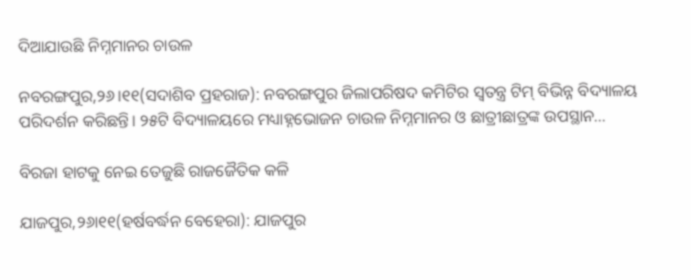ଦିଆଯାଉଛି ନିମ୍ନମାନର ଚାଉଳ

ନବରଙ୍ଗପୁର,୨୬।୧୧(ସଦାଶିବ ପ୍ରହରାଜ): ନବରଙ୍ଗପୁର ଜିଲାପରିଷଦ କମିଟିର ସ୍ବତନ୍ତ୍ର ଟିମ୍‌ ବିଭିନ୍ନ ବିଦ୍ୟାଳୟ ପରିଦର୍ଶନ କରିଛନ୍ତି। ୨୫ଟି ବିଦ୍ୟାଳୟରେ ମଧ୍ୟାହ୍ନଭୋଜନ ଚାଉଳ ନିମ୍ନମାନର ଓ ଛାତ୍ରୀଛାତ୍ରଙ୍କ ଉପସ୍ଥାନ...

ବିରଜା ହାଟକୁ ନେଇ ତେଜୁଛି ରାଜଜୈତିକ କଳି

ଯାଜପୁର,୨୬ା୧୧(ହର୍ଷବର୍ଦ୍ଧନ ବେହେରା): ଯାଜପୁର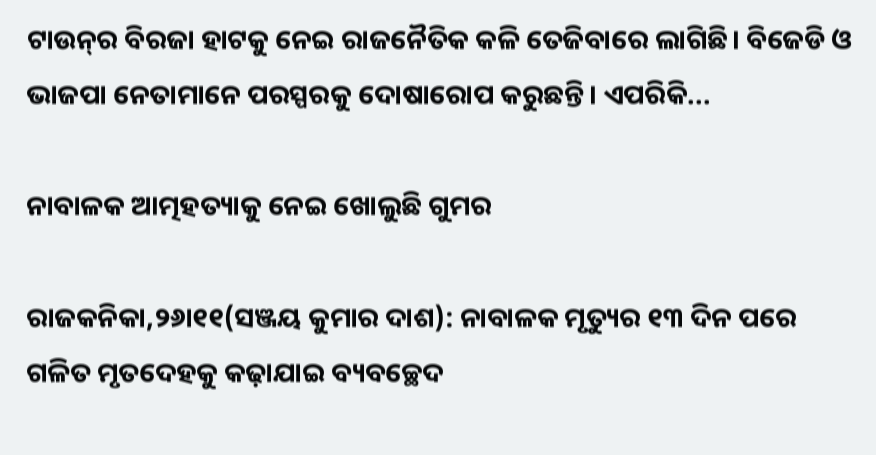ଟାଉନ୍‌ର ବିରଜା ହାଟକୁ ନେଇ ରାଜନୈତିକ କଳି ତେଜିବାରେ ଲାଗିଛି। ବିଜେଡି ଓ ଭାଜପା ନେତାମାନେ ପରସ୍ପରକୁ ଦୋଷାରୋପ କରୁଛନ୍ତି। ଏପରିକି...

ନାବାଳକ ଆତ୍ମହତ୍ୟାକୁ ନେଇ ଖୋଲୁଛି ଗୁମର

ରାଜକନିକା,୨୬ା୧୧(ସଞ୍ଜୟ କୁମାର ଦାଶ): ନାବାଳକ ମୃତ୍ୟୁର ୧୩ ଦିନ ପରେ ଗଳିତ ମୃତଦେହକୁ କଢ଼ାଯାଇ ବ୍ୟବଚ୍ଛେଦ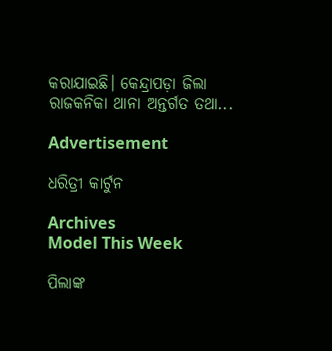କରାଯାଇଛି। କେନ୍ଦ୍ରାପଡ଼ା ଜିଲା ରାଜକନିକା ଥାନା ଅନ୍ତର୍ଗତ ତଥା...

Advertisement

ଧରିତ୍ରୀ କାର୍ଟୁନ

Archives
Model This Week

ପିଲାଙ୍କ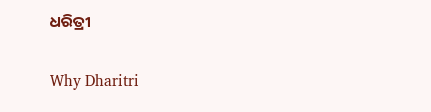ଧରିତ୍ରୀ

Why Dharitri